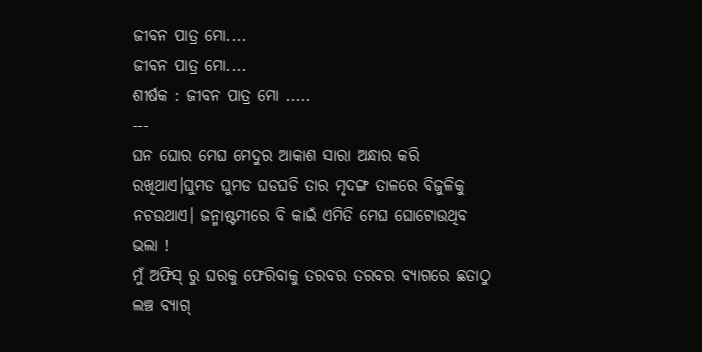ଜୀବନ ପାତ୍ର ମୋ....
ଜୀବନ ପାତ୍ର ମୋ....
ଶୀର୍ଷକ : ଜୀବନ ପାତ୍ର ମୋ .....
---
ଘନ ଘୋର ମେଘ ମେଦୁର ଆକାଶ ସାରା ଅନ୍ଧାର କରି ରଖିଥାଏ।ଘୁମଡ ଘୁମଡ ଘଡଘଡି ତାର ମୃଦଙ୍ଗ ତାଳରେ ବିଜୁଳିକୁ ନଚଉଥାଏ। ଜନ୍ମାଷ୍ଟମୀରେ ବି କାଇଁ ଏମିତି ମେଘ ଘୋଟୋଉଥିବ ଭଲା !
ମୁଁ ଅଫିସ୍ ରୁ ଘରକୁ ଫେରିବାକୁ ତରବର ତରବର ବ୍ୟାଗରେ ଛତାଠୁ ଲଞ୍ଚ ବ୍ୟାଗ୍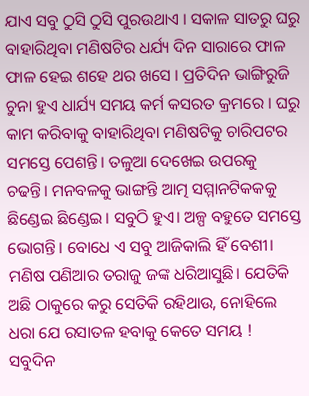ଯାଏ ସବୁ ଠୁସି ଠୁସି ପୁରଉଥାଏ । ସକାଳ ସାତରୁ ଘରୁ ବାହାରିଥିବା ମଣିଷଟିର ଧର୍ଯ୍ୟ ଦିନ ସାରାରେ ଫାଳ ଫାଳ ହେଇ ଶହେ ଥର ଖସେ । ପ୍ରତିଦିନ ଭାଙ୍ଗିରୁଜି ଚୁନା ହୁଏ ଧାର୍ଯ୍ୟ ସମୟ କର୍ମ କସରତ କ୍ରମରେ । ଘରୁ କାମ କରିବାକୁ ବାହାରିଥିବା ମଣିଷଟିକୁ ଚାରିପଟର ସମସ୍ତେ ପେଶନ୍ତି। ତଳୁଆ ଦେଖେଇ ଉପରକୁ ଚଢନ୍ତି। ମନବଳକୁ ଭାଙ୍ଗନ୍ତି ଆତ୍ମ ସମ୍ମାନଟିକକକୁ ଛିଣ୍ଡେଇ ଛିଣ୍ଡେଇ। ସବୁଠି ହୁଏ। ଅଳ୍ପ ବହୁତେ ସମସ୍ତେ ଭୋଗନ୍ତି। ବୋଧେ ଏ ସବୁ ଆଜିକାଲି ହିଁ ବେଶୀ। ମଣିଷ ପଣିଆର ତରାଜୁ ଜଙ୍କ ଧରିଆସୁଛି। ଯେତିକି ଅଛି ଠାକୁରେ କରୁ ସେତିକି ରହିଥାଉ, ନୋହିଲେ ଧରା ଯେ ରସାତଳ ହବାକୁ କେତେ ସମୟ !
ସବୁଦିନ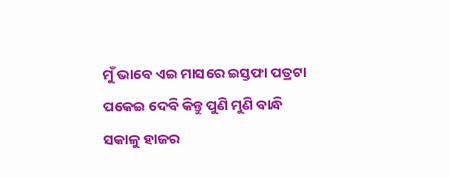ମୁଁ ଭାବେ ଏଇ ମାସରେ ଇସ୍ତଫା ପତ୍ରଟା ପକେଇ ଦେବି କିନ୍ତୁ ପୁଣି ମୁଣି ବାନ୍ଧି ସକାଳୁ ହାଜର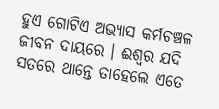ହୁଏ ଗୋଟିଏ ଅଭ୍ୟାସ କର୍ମଚଞ୍ଚଳ ଜୀବନ ଦାୟରେ । ଈଶ୍ୱର ଯଦି ସତରେ ଥାନ୍ତେ ତାହେଲେ ଏତେ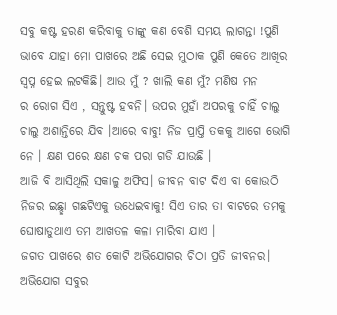ସବୁ କଷ୍ଟ ହରଣ କରିବାକୁ ତାଙ୍କୁ କଣ ବେଶି ସମୟ ଲାଗନ୍ତା !ପୁଣି ଭାବେ ଯାହା ମୋ ପାଖରେ ଅଛି ସେଇ ମୁଠାକ ପୁଣି କେତେ ଆଖିର ସ୍ବପ୍ନ ହେଇ ଲଟକିଛି। ଆଉ ମୁଁ ? ଖାଲି କଣ ମୁଁ? ମଣିଷ ମନ
ର ରୋଗ ସିଏ , ସନ୍ତୁଷ୍ଟ ହବନି। ଉପର ମୁହାଁ ଅପରକୁ ଚାହିଁ ଚାଲୁ ଚାଲୁ ଅଶାନ୍ତିରେ ଯିବ ।ଆରେ ବାବୁ! ନିଜ ପ୍ରାପ୍ତି ତକକୁ ଆଗେ ଭୋଗି ନେ । କ୍ଷଣ ପରେ କ୍ଷଣ ଚକ ପରା ଗଡି ଯାଉଛି ।
ଆଜି ବି ଆସିଥିଲି ସକାଳୁ ଅଫିସ। ଜୀବନ ବାଟ ଦିଏ ବା କୋଉଠି ନିଜର ଇଛ୍ଛା ଗଛଟିଏକୁ ଉଧେଇବାକୁ! ସିଏ ତାର ତା ବାଟରେ ତମକୁ ଘୋଷାଡୁଥାଏ ତମ ଆଖତଳ କଳା ମାରିବା ଯାଏ ।
ଜଗତ ପାଖରେ ଶତ କୋଟି ଅଭିଯୋଗର ଚିଠା ପ୍ରତି ଜୀବନର।
ଅଭିଯୋଗ ସବୁର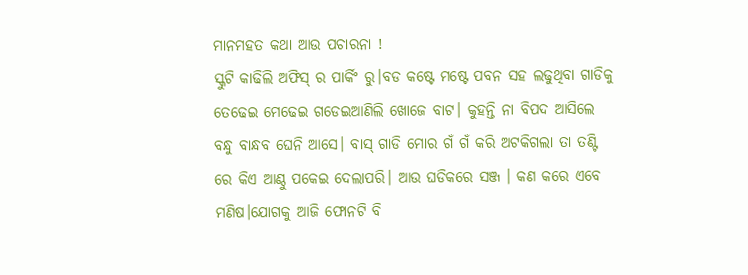ମାନମହତ କଥା ଆଉ ପଚାରନା !
ସ୍କୁଟି କାଢିଲି ଅଫିସ୍ ର ପାର୍କିଂ ରୁ।ବଡ କଷ୍ଟେ ମଷ୍ଟେ ପବନ ସହ ଲଢୁଥିବା ଗାଡିକୁ ତେଢେଇ ମେଢେଇ ଗଡେଇଆଣିଲି ଖୋଜେ ବାଟ। କୁହନ୍ତି ନା ବିପଦ ଆସିଲେ ବନ୍ଧୁ ବାନ୍ଧବ ଘେନି ଆସେ। ବାସ୍ ଗାଡି ମୋର ଗଁ ଗଁ କରି ଅଟକିଗଲା ତା ତଣ୍ଟି ରେ କିଏ ଆଣ୍ଠୁ ପକେଇ ଦେଲାପରି। ଆଉ ଘଡିକରେ ସଞ୍ଜ । କଣ କରେ ଏବେ ମଣିଷ।ଯୋଗକୁ ଆଜି ଫୋନଟି ବି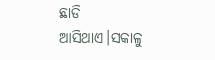ଛାଡି ଆସିଥାଏ।ସକାଳୁ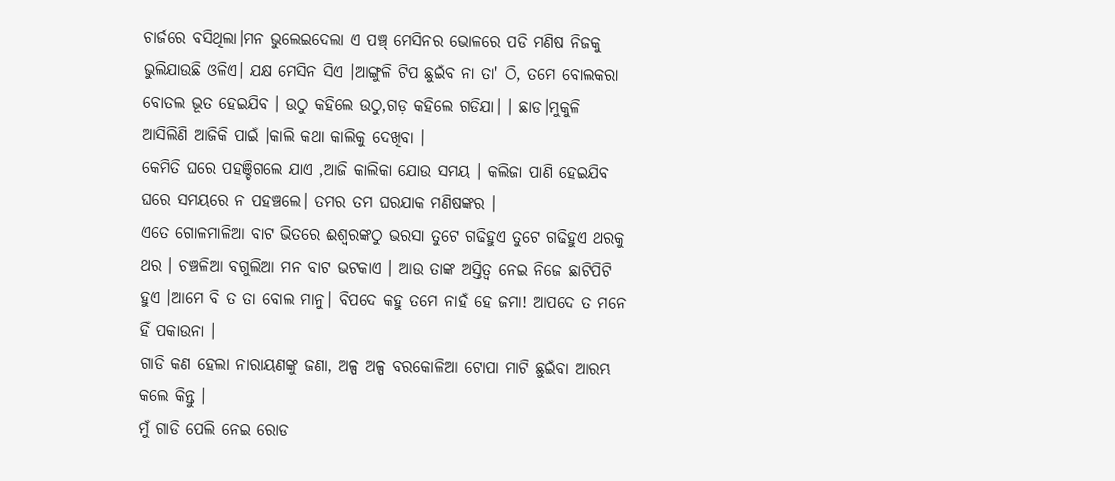ଚାର୍ଜରେ ବସିଥିଲା।ମନ ଭୁଲେଇଦେଲା ଏ ପଞ୍ଚ୍ ମେସିନର ଭୋଳରେ ପଡି ମଣିଷ ନିଜକୁ ଭୁଲିଯାଉଛି ଓଳିଏ। ଯକ୍ଷ ମେସିନ ସିଏ ।ଆଙ୍ଗୁଳି ଟିପ ଛୁଇଁବ ନା ତା' ଠି, ତମେ ବୋଲକରା ବୋତଲ ଭୂତ ହେଇଯିବ । ଉଠୁ କହିଲେ ଉଠୁ,ଗଡ଼ କହିଲେ ଗଡିଯା। । ଛାଡ।ମୁକୁଳି ଆସିଲିଣି ଆଜିକି ପାଇଁ ।କାଲି କଥା କାଲିକୁ ଦେଖିବା ।
କେମିତି ଘରେ ପହଞ୍ଚିଗଲେ ଯାଏ ,ଆଜି କାଲିକା ଯୋଉ ସମୟ । କଲିଜା ପାଣି ହେଇଯିବ ଘରେ ସମୟରେ ନ ପହଞ୍ଚଲେ। ତମର ତମ ଘରଯାକ ମଣିଷଙ୍କର ।
ଏତେ ଗୋଳମାଳିଆ ବାଟ ଭିତରେ ଈଶ୍ୱରଙ୍କଠୁ ଭରସା ତୁଟେ ଗଢିହୁଏ ତୁଟେ ଗଢିହୁଏ ଥରକୁ ଥର । ଚଞ୍ଚଳିଆ ବଗୁଲିଆ ମନ ବାଟ ଭଟକାଏ । ଆଉ ତାଙ୍କ ଅସ୍ତିତ୍ବ ନେଇ ନିଜେ ଛାଟିପିଟି ହୁଏ ।ଆମେ ବି ତ ତା ବୋଲ ମାନୁ। ବିପଦେ କହୁ ତମେ ନାହଁ ହେ ଜମା! ଆପଦେ ତ ମନେ ହିଁ ପକାଉନା ।
ଗାଡି କଣ ହେଲା ନାରାୟଣଙ୍କୁ ଜଣା, ଅଳ୍ପ ଅଳ୍ପ ବରକୋଳିଆ ଟୋପା ମାଟି ଛୁଇଁବା ଆରମ୍ଭ କଲେ କିନ୍ତୁ ।
ମୁଁ ଗାଡି ପେଲି ନେଇ ରୋଡ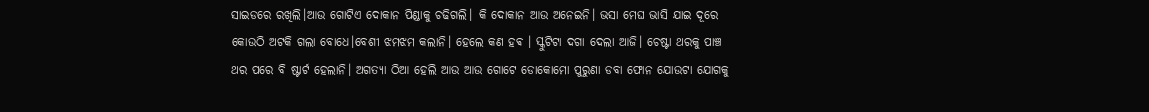ସାଇଡରେ ରଖିଲି।ଆଉ ଗୋଟିଏ ଦୋକାନ ପିଣ୍ଡାକୁ ଚଢିଗଲି। କି ଦୋକାନ ଆଉ ଅନେଇନି। ଭସା ମେଘ ଭାସି ଯାଇ ଦୂରେ କୋଉଠି ଅଟକି ଗଲା ବୋଧେ।ବେଶୀ ଝମଝମ କଲାନି। ହେଲେ କଣ ହଵ । ସ୍କୁଟିଟା ଦଗା ଦେଲା ଆଜି। ଚେଷ୍ଟା ଥରକୁ ପାଞ୍ଚ ଥର ପରେ ବି ଷ୍ଟାର୍ଟ ହେଲାନି। ଅଗତ୍ୟା ଠିଆ ହେଲି ଆଉ ଆଉ ଗୋଟେ ଡୋକୋମୋ ପୁରୁଣା ଡବା ଫୋନ ଯୋଉଟା ଯୋଗକୁ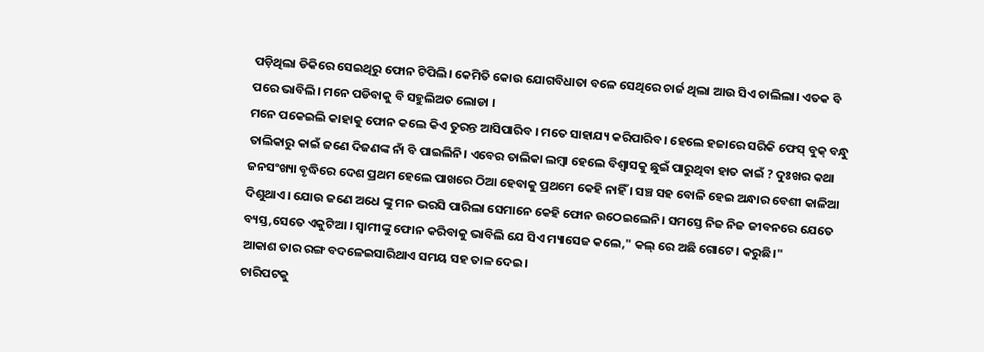ପଡ଼ିଥିଲା ଡିକିରେ ସେଇଥିରୁ ଫୋନ ଟିପିଲି। କେମିତି କୋଉ ଯୋଗବିଧାତା ବଳେ ସେଥିରେ ଚାର୍ଜ ଥିଲା ଆଉ ସିଏ ଚାଲିଲା। ଏତକ ବି ପରେ ଭାବିଲି। ମନେ ପଡିବାକୁ ବି ସହୁଲିଅତ ଲୋଡା ।
ମନେ ପକେଇଲି କାହାକୁ ଫୋନ କଲେ କିଏ ତୁରନ୍ତ ଆସିପାରିବ । ମତେ ସାହାଯ୍ୟ କରିପାରିବ। ହେଲେ ହଜାରେ ସରିକି ଫେସ୍ ବୁକ୍ ବନ୍ଧୁ ତାଲିକାରୁ କାଇଁ ଜଣେ ଦିଜଣଙ୍କ ନାଁ ବି ପାଇଲିନି। ଏବେର ତାଲିକା ଲମ୍ବା ହେଲେ ବିଶ୍ବାସକୁ ଛୁଇଁ ପାରୁଥିବା ହାତ କାଇଁ ? ଦୁଃଖର କଥା ଜନସଂଖ୍ୟା ବୃଦ୍ଧିରେ ଦେଶ ପ୍ରଥମ ହେଲେ ପାଖରେ ଠିଆ ହେବାକୁ ପ୍ରଥମେ କେହି ନାହିଁ । ସଞ୍ଚ ସହ ବୋଳି ହେଇ ଅନ୍ଧାର ବେଶୀ କାଳିଆ ଦିଶୁଥାଏ। ଯୋଉ ଜଣେ ଅଧେ ଙ୍କୁ ମନ ଭରସି ପାରିଲା ସେମାନେ କେହି ଫୋନ ଉଠେଇଲେନି। ସମସ୍ତେ ନିଜ ନିଜ ଜୀବନରେ ଯେତେ ବ୍ୟସ୍ତ,ସେତେ ଏକୁଟିଆ । ସ୍ବାମୀଙ୍କୁ ଫୋନ କରିବାକୁ ଭାବିଲି ଯେ ସିଏ ମ୍ୟାସେଜ କଲେ," କଲ୍ ରେ ଅଛି ଗୋଟେ। କରୁଛି।"
ଆକାଶ ତାର ରଙ୍ଗ ବଦଳେଇସାରିଥାଏ ସମୟ ସହ ତାଳ ଦେଇ।
ଚାରିପଟକୁ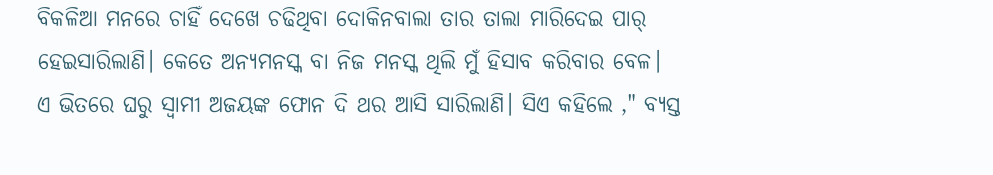ବିକଳିଆ ମନରେ ଚାହିଁ ଦେଖେ ଚଢିଥିବା ଦୋକିନବାଲା ତାର ତାଲା ମାରିଦେଇ ପାର୍ ହେଇସାରିଲାଣି। କେତେ ଅନ୍ୟମନସ୍କ ବା ନିଜ ମନସ୍କ ଥିଲି ମୁଁ ହିସାବ କରିବାର ବେଳ।
ଏ ଭିତରେ ଘରୁ ସ୍ବାମୀ ଅଜୟଙ୍କ ଫୋନ ଦି ଥର ଆସି ସାରିଲାଣି। ସିଏ କହିଲେ ," ବ୍ୟସ୍ତ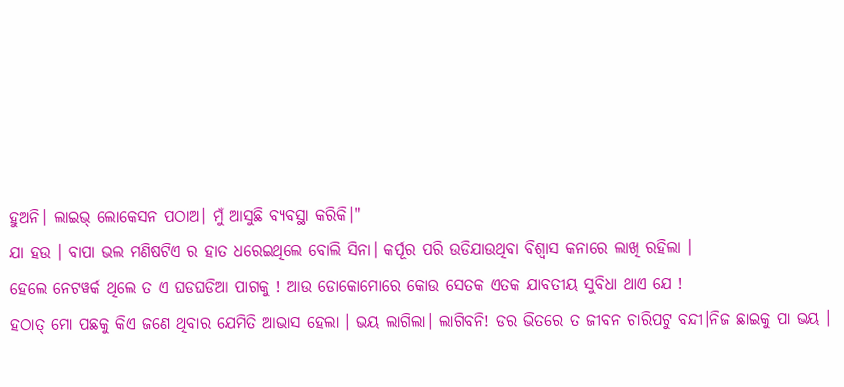ହୁଅନି। ଲାଇଭ୍ ଲୋକେସନ ପଠାଅ। ମୁଁ ଆସୁଛି ବ୍ୟବସ୍ଥା କରିକି।"
ଯା ହଉ । ବାପା ଭଲ ମଣିଷଟିଏ ର ହାତ ଧରେଇଥିଲେ ବୋଲି ସିନା। କର୍ପୂର ପରି ଉଡିଯାଉଥିବା ବିଶ୍ବାସ କନାରେ ଲାଖି ରହିଲା ।
ହେଲେ ନେଟୱର୍କ ଥିଲେ ତ ଏ ଘଡଘଡିଆ ପାଗକୁ ! ଆଉ ଡୋକୋମୋରେ କୋଉ ସେତକ ଏତକ ଯାବତୀୟ ସୁବିଧା ଥାଏ ଯେ !
ହଠାତ୍ ମୋ ପଛକୁ କିଏ ଜଣେ ଥିବାର ଯେମିତି ଆଭାସ ହେଲା । ଭୟ ଲାଗିଲା। ଲାଗିବନି! ଡର ଭିତରେ ତ ଜୀବନ ଚାରିପଟୁ ବନ୍ଦୀ।ନିଜ ଛାଇକୁ ପା ଭୟ ।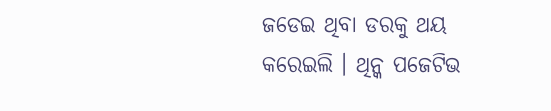ଜଡେଇ ଥିବା ଡରକୁ ଥୟ କରେଇଲି । ଥିନ୍କ ପଜେଟିଭ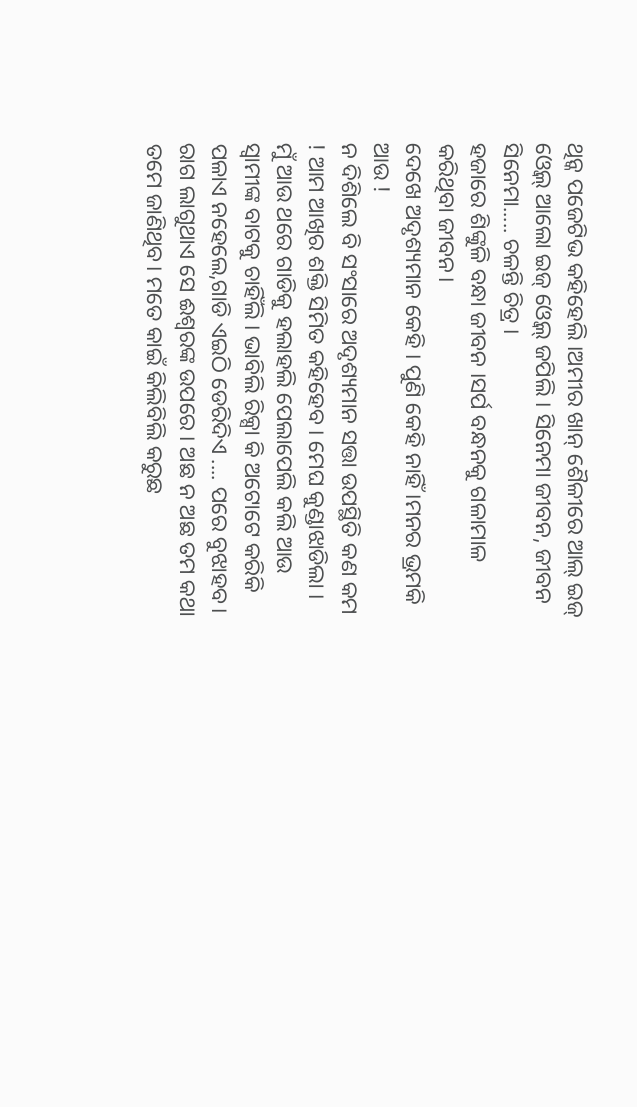ଥିନ୍କ ପଜେଟିଭ କହିହେଲି ।ଅମୀର ଖାନ୍ ଶୈଳୀରେ ଆଲ୍ ଇଜ୍ ଓ୍ବେଲ୍ ଆଲୋ ଇଜ୍ ଓ୍ବେଲ୍ ଜପିଲି । ସିନେମା ଜୀବନ, ଜୀବନ ସିନେମା..... ଚଳନ୍ତି ଚିତ୍ର ।
ହଜାରେ ଶିଙ୍କୁଳି ବନ୍ଧା ଜୀବନ ।ସର୍ପ ବନ୍ଧନକୁ ଗଳାମାଳ କରିଥିବା ଜୀବନ।
ଦେଖେ ଅଦୃଶ୍ୟମାନ କେହି । ପୁଣି କେହି ନାହିଁ ।ମନର ଭ୍ରମକି ଆଉ !
ନ ଦିଶିଲେ ବି ସଂସାରେ ଅଦୃଶ୍ୟମାନ ସତ୍ତା ଉପସ୍ଥିତି କଣ କମ ! ଆମ ଆଖିର ଶକ୍ତି ସିମିତ କହିହେବ । ମେଘ କୁଣ୍ଡାଝାଡିଲା । ମୁଁ ଆଉ ଥରେ ଗାଡିକୁ ହଲାହଲି ପେଲାପେଲି କଲି ଆଉ ସ୍ବାମୀଙ୍କ ବାଟକୁ ଚାହିଁଲି । ଭାବିଲି ରିକ୍ସା କି ଅଟୋଟେ କରିକି ପଳାଏ ନହେଲେ,ଗାଡି ଏଇଠି ଡେରିଦିଏ .... ପରେ ବୁଝାହବ।
ରାଗ ଲାଗୁଥାଏ ସେ ଈଶ୍ୱରଙ୍କ ଉପରେ । ଅଛ ନ ଅଛ ତମ କଥା ତମେ ଜାଣିଥିବ। ମତେ କାଇଁ କିଲିବିଲି କରୁଛ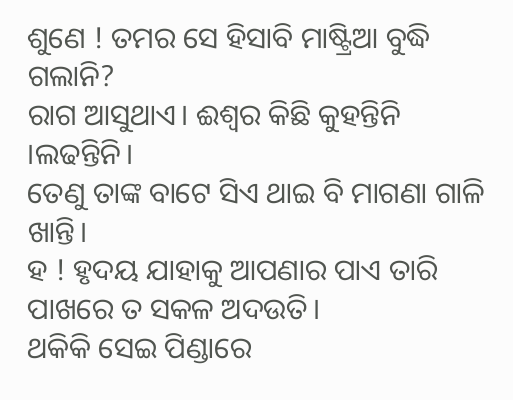ଶୁଣେ ! ତମର ସେ ହିସାବି ମାଷ୍ଟ୍ରିଆ ବୁଦ୍ଧି ଗଲାନି?
ରାଗ ଆସୁଥାଏ। ଈଶ୍ୱର କିଛି କୁହନ୍ତିନି ।ଲଢନ୍ତିନି।
ତେଣୁ ତାଙ୍କ ବାଟେ ସିଏ ଥାଇ ବି ମାଗଣା ଗାଳି ଖାନ୍ତି।
ହ ! ହୃଦୟ ଯାହାକୁ ଆପଣାର ପାଏ ତାରି ପାଖରେ ତ ସକଳ ଅଦଉତି।
ଥକିକି ସେଇ ପିଣ୍ଡାରେ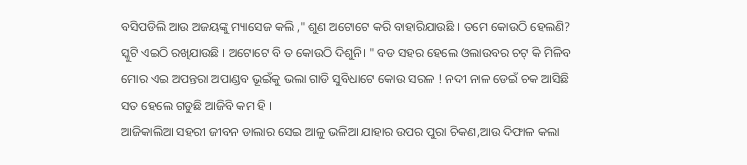ବସିପଡିଲି ଆଉ ଅଜୟଙ୍କୁ ମ୍ୟାସେଜ କଲି ," ଶୁଣ ଅଟୋଟେ କରି ବାହାରିଯାଉଛି । ତମେ କୋଉଠି ହେଲଣି? ସ୍କୁଟି ଏଇଠି ରଖିଯାଉଛି । ଅଟୋଟେ ବି ତ କୋଉଠି ଦିଶୁନି। " ବଡ ସହର ହେଲେ ଓଲାଉବର ଚଟ୍ କି ମିଳିବ ମୋର ଏଇ ଅପନ୍ତରା ଅପାଣ୍ଡବ ଭୂଇଁକୁ ଭଲା ଗାଡି ସୁବିଧାଟେ କୋଉ ସରଳ ! ନଦୀ ନାଳ ଡେଇଁ ଚକ ଆସିଛି ସତ ହେଲେ ଗଡୁଛି ଆଜିବି କମ ହି ।
ଆଜିକାଲିଆ ସହରୀ ଜୀବନ ଡାଲାର ସେଇ ଆଳୁ ଭଳିଆ ଯାହାର ଉପର ପୁରା ଚିକଣ,ଆଉ ଦିଫାଳ କଲା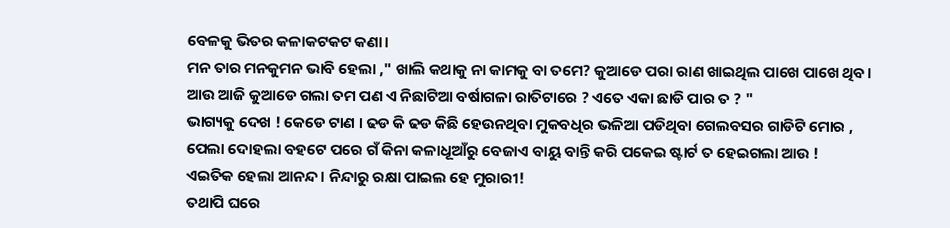ବେଳକୁ ଭିତର କଳାକଟକଟ କଣା।
ମନ ତାର ମନକୁମନ ଭାବି ହେଲା ," ଖାଲି କଥାକୁ ନା କାମକୁ ବା ତମେ? କୁଆଡେ ପରା ରାଣ ଖାଇଥିଲ ପାଖେ ପାଖେ ଥିବ। ଆଉ ଆଜି କୁଆଡେ ଗଲା ତମ ପଣ ଏ ନିଛାଟିଆ ବର୍ଷାଗଳା ରାତିଟାରେ ? ଏତେ ଏକା ଛାଡି ପାର ତ ? "
ଭାଗ୍ୟକୁ ଦେଖ ! କେଡେ ଟାଣ । ଢଡ କି ଢଡ କିଛି ହେଉନଥିବା ମୁକବଧିର ଭଳିଆ ପଡିଥିବା ଗେଲବସର ଗାଡିଟି ମୋର , ପେଲା ଦୋହଲା ବହଟେ ପରେ ଗଁ କିନା କଳାଧୂଆଁରୁ ବେଜାଏ ବାୟୁ ବାନ୍ତି କରି ପକେଇ ଷ୍ଟାର୍ଟ ତ ହେଇଗଲା ଆଉ !
ଏଇତିକ ହେଲା ଆନନ୍ଦ । ନିନ୍ଦାରୁ ରକ୍ଷା ପାଇଲ ହେ ମୁରାରୀ!
ତଥାପି ଘରେ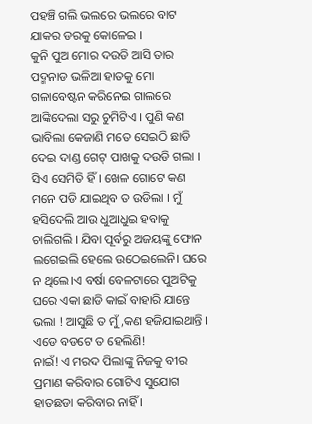ପହଞ୍ଚି ଗଲି ଭଲରେ ଭଲରେ ବାଟ ଯାକର ଡରକୁ କୋଳେଇ ।
କୁନି ପୁଅ ମୋର ଦଉଡି ଆସି ତାର ପଦ୍ମନାଡ ଭଳିଆ ହାତକୁ ମୋ ଗଳାବେଷ୍ଟନ କରିନେଇ ଗାଲରେ ଆଙ୍କିଦେଲା ସରୁ ଚୁମିଟିଏ । ପୁଣି କଣ ଭାବିଲା କେଜାଣି ମତେ ସେଇଠି ଛାଡି ଦେଇ ଦାଣ୍ଡ ଗେଟ୍ ପାଖକୁ ଦଉଡି ଗଲା । ସିଏ ସେମିତି ହିଁ । ଖେଳ ଗୋଟେ କଣ ମନେ ପଡି ଯାଇଥିବ ତ ଉଡିଲା । ମୁଁ ହସିଦେଲି ଆଉ ଧୁଆଧୁଇ ହବାକୁ ଚାଲିଗଲି । ଯିବା ପୂର୍ବରୁ ଅଜୟଙ୍କୁ ଫୋନ ଲଗେଇଲି ହେଲେ ଉଠେଇଲେନି। ଘରେ ନ ଥିଲେ।ଏ ବର୍ଷା ବେଳଟାରେ ପୁଅଟିକୁ ଘରେ ଏକା ଛାଡି କାଇଁ ବାହାରି ଯାନ୍ତେ ଭଲା ! ଆସୁଛି ତ ମୁଁ,କଣ ହଜିଯାଇଥାନ୍ତି । ଏଡେ ବଡଟେ ତ ହେଲିଣି!
ନାଇଁ! ଏ ମରଦ ପିଲାଙ୍କୁ ନିଜକୁ ବୀର ପ୍ରମାଣ କରିବାର ଗୋଟିଏ ସୁଯୋଗ ହାତଛଡା କରିବାର ନାହିଁ ।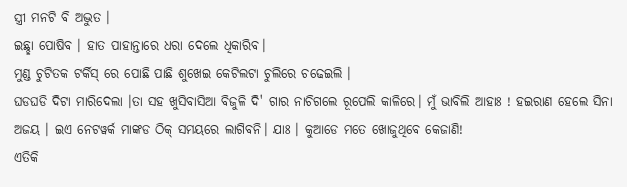ସ୍ତ୍ରୀ ମନଟି ବି ଅଦ୍ଭୁତ ।
ଇଛ୍ଛା ପୋଷିବ । ହାତ ପାହାନ୍ତାରେ ଧରା ଦେଲେ ଧିକାରିବ।
ମୁଣ୍ଡ ଚୁଟିତକ ଟର୍କିସ୍ ରେ ପୋଛି ପାଛି ଶୁଖେଇ କେଟିଲଟା ଚୁଲିରେ ଚଢେଇଲି ।
ଘଡଘଡି ଦିଟା ମାରିଦେଲା ।ତା ସହ ଖୁସିବାସିଆ ବିଜୁଳି ଦି' ଗାର ନାଚିଗଲେ ରୂପେଲି କାଳିରେ। ମୁଁ ଭାବିଲି ଆହାଃ ! ହଇରାଣ ହେଲେ ସିନା ଅଜୟ । ଇଏ ନେଟୱର୍କ ମାଙ୍କଡ ଠିକ୍ ସମୟରେ ଲାଗିବନି। ଯାଃ । କୁଆଡେ ମତେ ଖୋଜୁଥିବେ କେଜାଣି!
ଏତିକି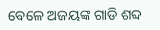ବେଳେ ଅଜୟଙ୍କ ଗାଡି ଶବ୍ଦ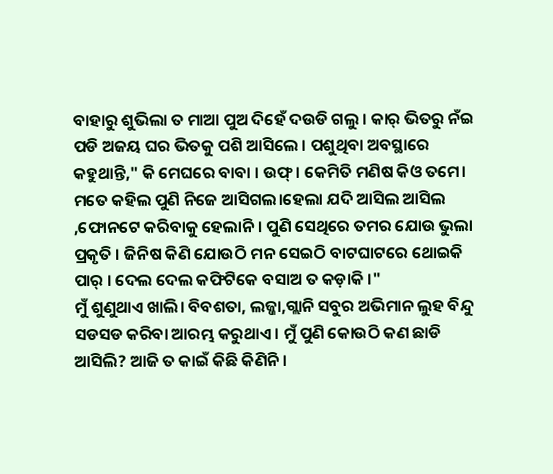ବାହାରୁ ଶୁଭିଲା ତ ମାଆ ପୁଅ ଦିହେଁ ଦଉଡି ଗଲୁ । କାର୍ ଭିତରୁ ନଁଇ ପଡି ଅଜୟ ଘର ଭିତକୁ ପଶି ଆସିଲେ । ପଶୁଥିବା ଅବସ୍ଥାରେ କହୁଥାନ୍ତି," କି ମେଘରେ ବାବା । ଉଫ୍ । କେମିତି ମଣିଷ କିଓ ତମେ। ମତେ କହିଲ ପୁଣି ନିଜେ ଆସିଗଲ।ହେଲା ଯଦି ଆସିଲ ଆସିଲ ,ଫୋନଟେ କରିବାକୁ ହେଲାନି । ପୁଣି ସେଥିରେ ତମର ଯୋଉ ଭୁଲା ପ୍ରକୃତି । ଜିନିଷ କିଣି ଯୋଉଠି ମନ ସେଇଠି ବାଟଘାଟରେ ଥୋଇକି ପାର୍ । ଦେଲ ଦେଲ କଫିଟିକେ ବସାଅ ତ କଡ଼ାକି ।"
ମୁଁ ଶୁଣୁଥାଏ ଖାଲି। ବିବଶତା, ଲଜ୍ଜା,ଗ୍ଲାନି ସବୁର ଅଭିମାନ ଲୁହ ବିନ୍ଦୁ ସଡସଡ କରିବା ଆରମ୍ଭ କରୁଥାଏ । ମୁଁ ପୁଣି କୋଉଠି କଣ ଛାଡି ଆସିଲି? ଆଜି ତ କାଇଁ କିଛି କିଣିନି।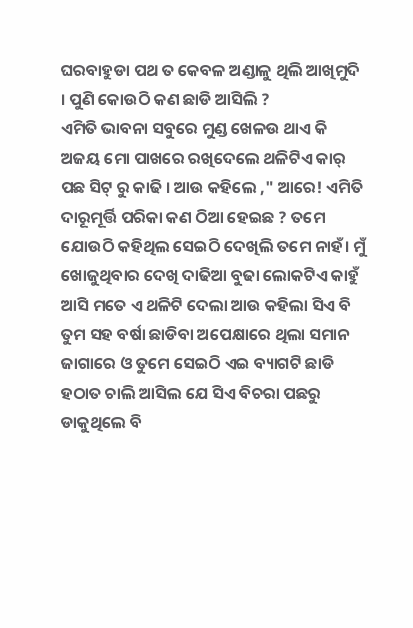ଘରବାହୁଡା ପଥ ତ କେବଳ ଅଣ୍ଡାଳୁ ଥିଲି ଆଖିମୁଦି । ପୁଣି କୋଉଠି କଣ ଛାଡି ଆସିଲି ?
ଏମିତି ଭାବନା ସବୁରେ ମୁଣ୍ଡ ଖେଳଉ ଥାଏ କି ଅଜୟ ମୋ ପାଖରେ ରଖିଦେଲେ ଥଳିଟିଏ କାର୍ ପଛ ସିଟ୍ ରୁ କାଢି । ଆଉ କହିଲେ ," ଆରେ! ଏମିତି ଦାରୂମୂର୍ତ୍ତି ପରିକା କଣ ଠିଆ ହେଇଛ ? ତମେ ଯୋଉଠି କହିଥିଲ ସେଇଠି ଦେଖିଲି ତମେ ନାହଁ। ମୁଁ ଖୋଜୁଥିବାର ଦେଖି ଦାଢିଆ ବୁଢା ଲୋକଟିଏ କାହୁଁ ଆସି ମତେ ଏ ଥଳିଟି ଦେଲା ଆଉ କହିଲା ସିଏ ବି ତୁମ ସହ ବର୍ଷା ଛାଡିବା ଅପେକ୍ଷାରେ ଥିଲା ସମାନ ଜାଗାରେ ଓ ତୁମେ ସେଇଠି ଏଇ ବ୍ୟାଗଟି ଛାଡି ହଠାତ ଚାଲି ଆସିଲ ଯେ ସିଏ ବିଚରା ପଛରୁ ଡାକୁଥିଲେ ବି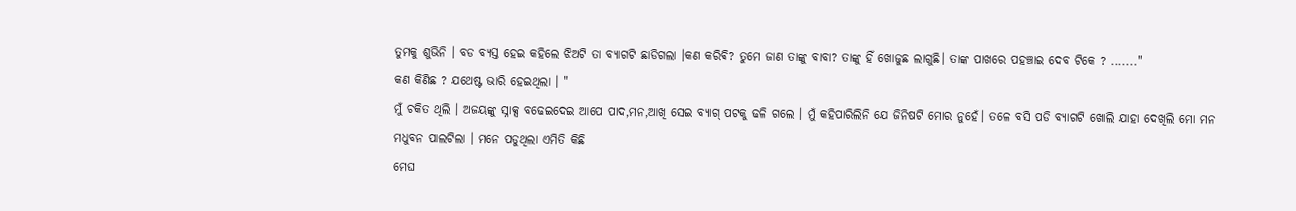ତୁମକୁ ଶୁଭିନି । ବଡ ବ୍ୟସ୍ତ ହେଇ କହିଲେ ଝିଅଟି ତା ବ୍ୟାଗଟି ଛାଡିଗଲା ।କଣ କରିଵି? ତୁମେ ଜାଣ ତାଙ୍କୁ ବାବା? ତାଙ୍କୁ ହିଁ ଖୋଜୁଛ ଲାଗୁଛି। ତାଙ୍କ ପାଖରେ ପହଞ୍ଚାଇ ଦେବ ଟିକେ ? ......."
କଣ କିଣିଛ ? ଯଥେଷ୍ଟ ଭାରି ହେଇଥିଲା । "
ମୁଁ ଚକିତ ଥିଲି । ଅଜୟଙ୍କୁ ସ୍ନାକ୍ସ ବଢେଇଦେଇ ଆପେ ପାଦ,ମନ,ଆଖି ସେଇ ବ୍ୟାଗ୍ ପଟକୁ ଢଳି ଗଲେ । ମୁଁ କହିପାରିଲିନି ଯେ ଜିନିଷଟି ମୋର ନୁହେଁ। ତଳେ ବସି ପଡି ବ୍ୟାଗଟି ଖୋଲି ଯାହା ଦେଖିଲି ମୋ ମନ ମଧୁବନ ପାଲଟିଲା । ମନେ ପଡୁଥିଲା ଏମିତି କିଛି
ମେଘ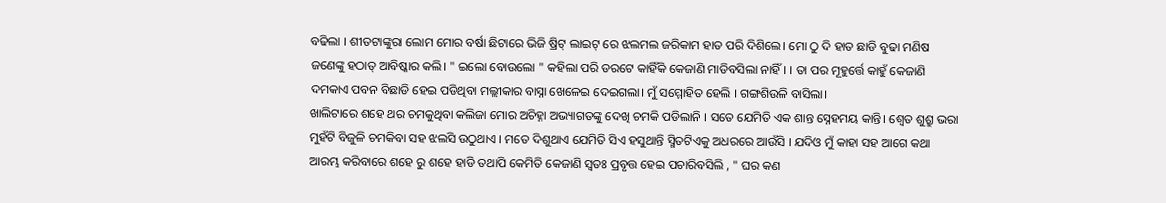ବଢିଲା । ଶୀତଟାଙ୍କୁରା ଲୋମ ମୋର ବର୍ଷା ଛିଟାରେ ଭିଜି ଷ୍ରିଟ୍ ଲାଇଟ୍ ରେ ଝଲମଲ ଜରିକାମ ହାତ ପରି ଦିଶିଲେ। ମୋ ଠୁ ଦି ହାତ ଛାଡି ବୁଢା ମଣିଷ ଜଣେଙ୍କୁ ହଠାତ୍ ଆବିଷ୍କାର କଲି। " ଇଲୋ ବୋଉଲୋ " କହିଲା ପରି ଡରଟେ କାହିଁକି କେଜାଣି ମାଡିବସିଲା ନାହିଁ। । ତା ପର ମୂହୁର୍ତ୍ତେ କାହୁଁ କେଜାଣି ଦମକାଏ ପବନ ବିଛାଡି ହେଇ ପଡିଥିବା ମଲ୍ଲୀକାର ବାସ୍ନା ଖେଳେଇ ଦେଇଗଲା। ମୁଁ ସମ୍ମୋହିତ ହେଲି । ଗଙ୍ଗଶିଉଳି ବାସିଲା।
ଖାଲିଟାରେ ଶହେ ଥର ଚମକୁଥିବା କଲିଜା ମୋର ଅଚିହ୍ନା ଅଭ୍ୟାଗତଙ୍କୁ ଦେଖି ଚମକି ପଡିଲାନି । ସତେ ଯେମିତି ଏକ ଶାନ୍ତ ସ୍ନେହମୟ କାନ୍ତି। ଶ୍ବେତ ଶୁଶ୍ରୁ ଭରା ମୁହଁଟି ବିଜୁଳି ଚମକିବା ସହ ଝଲସି ଉଠୁଥାଏ । ମତେ ଦିଶୁଥାଏ ଯେମିତି ସିଏ ହସୁଥାନ୍ତି ସ୍ମିତଟିଏକୁ ଅଧରରେ ଆଉଁସି । ଯଦିଓ ମୁଁ କାହା ସହ ଆଗେ କଥା ଆରମ୍ଭ କରିବାରେ ଶହେ ରୁ ଶହେ ହାଡି ତଥାପି କେମିତି କେଜାଣି ସ୍ବତଃ ପ୍ରବୃତ୍ତ ହେଇ ପଚାରିବସିଲି , " ଘର କଣ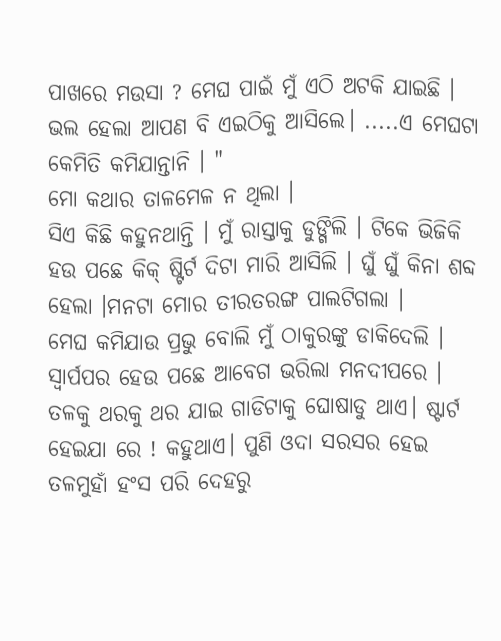ପାଖରେ ମଉସା ? ମେଘ ପାଇଁ ମୁଁ ଏଠି ଅଟକି ଯାଇଛି । ଭଲ ହେଲା ଆପଣ ବି ଏଇଠିକୁ ଆସିଲେ। .....ଏ ମେଘଟା କେମିତି କମିଯାନ୍ତାନି । "
ମୋ କଥାର ତାଳମେଳ ନ ଥିଲା ।
ସିଏ କିଛି କହୁନଥାନ୍ତି । ମୁଁ ରାସ୍ତାକୁ ଡୁଙ୍ଗିଲି । ଟିକେ ଭିଜିକି ହଉ ପଛେ କିକ୍ ଷ୍ଟିର୍ଟ ଦିଟା ମାରି ଆସିଲି । ଘୁଁ ଘୁଁ କିନା ଶବ୍ଦ ହେଲା ।ମନଟା ମୋର ତୀରତରଙ୍ଗ ପାଲଟିଗଲା ।
ମେଘ କମିଯାଉ ପ୍ରଭୁ ବୋଲି ମୁଁ ଠାକୁରଙ୍କୁ ଡାକିଦେଲି । ସ୍ଵାର୍ପପର ହେଉ ପଛେ ଆବେଗ ଭରିଲା ମନଦୀପରେ ।
ତଳକୁ ଥରକୁ ଥର ଯାଇ ଗାଡିଟାକୁ ଘୋଷାଡୁ ଥାଏ। ଷ୍ଟାର୍ଟ ହେଇଯା ରେ ! କହୁଥାଏ। ପୁଣି ଓଦା ସରସର ହେଇ ତଳମୁହାଁ ହଂସ ପରି ଦେହରୁ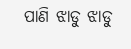ପାଣି ଝାଡୁ ଝାଡୁ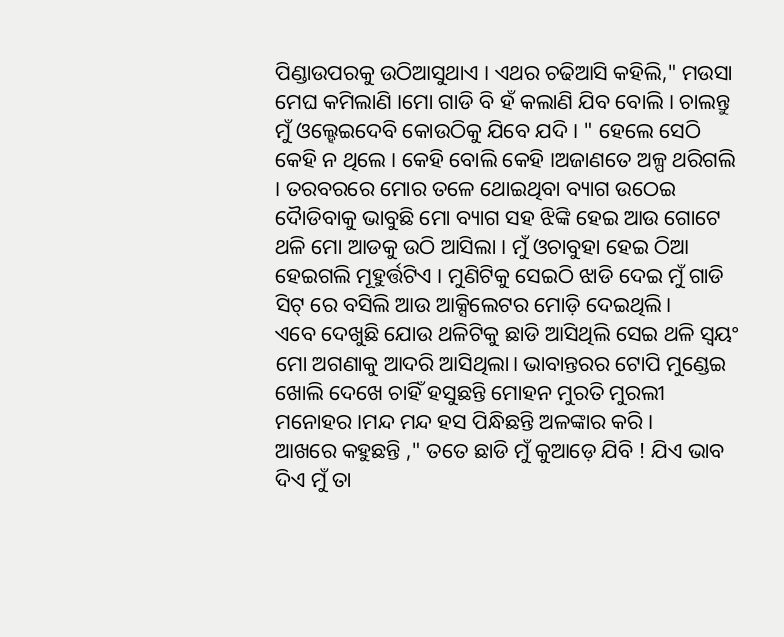ପିଣ୍ଡାଉପରକୁ ଉଠିଆସୁଥାଏ । ଏଥର ଚଢିଆସି କହିଲି," ମଉସା ମେଘ କମିଲାଣି ।ମୋ ଗାଡି ବି ହଁ କଲାଣି ଯିବ ବୋଲି । ଚାଲନ୍ତୁ ମୁଁ ଓଲ୍ହେଇଦେବି କୋଉଠିକୁ ଯିବେ ଯଦି । " ହେଲେ ସେଠି କେହି ନ ଥିଲେ । କେହି ବୋଲି କେହି ।ଅଜାଣତେ ଅଳ୍ପ ଥରିଗଲି । ତରବରରେ ମୋର ତଳେ ଥୋଇଥିବା ବ୍ୟାଗ ଉଠେଇ ଦୈାଡିବାକୁ ଭାବୁଛି ମୋ ବ୍ୟାଗ ସହ ଝିଙ୍କି ହେଇ ଆଉ ଗୋଟେ ଥଳି ମୋ ଆଡକୁ ଉଠି ଆସିଲା । ମୁଁ ଓଚାବୁହା ହେଇ ଠିଆ ହେଇଗଲି ମୂହୁର୍ତ୍ତଟିଏ । ମୁଣିଟିକୁ ସେଇଠି ଝାଡି ଦେଇ ମୁଁ ଗାଡି ସିଟ୍ ରେ ବସିଲି ଆଉ ଆକ୍ସିଲେଟର ମୋଡ଼ି ଦେଇଥିଲି।
ଏବେ ଦେଖୁଛି ଯୋଉ ଥଳିଟିକୁ ଛାଡି ଆସିଥିଲି ସେଇ ଥଳି ସ୍ବୟଂ ମୋ ଅଗଣାକୁ ଆଦରି ଆସିଥିଲା। ଭାବାନ୍ତରର ଟୋପି ମୁଣ୍ଡେଇ ଖୋଲି ଦେଖେ ଚାହିଁ ହସୁଛନ୍ତି ମୋହନ ମୁରତି ମୁରଲୀ ମନୋହର ।ମନ୍ଦ ମନ୍ଦ ହସ ପିନ୍ଧିଛନ୍ତି ଅଳଙ୍କାର କରି ।
ଆଖରେ କହୁଛନ୍ତି ," ତତେ ଛାଡି ମୁଁ କୁଆଡ଼େ ଯିବି ! ଯିଏ ଭାବ ଦିଏ ମୁଁ ତା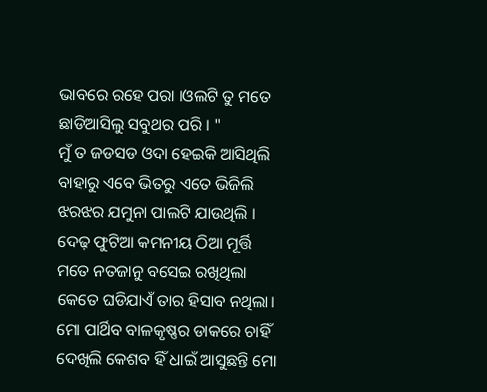ଭାବରେ ରହେ ପରା ।ଓଲଟି ତୁ ମତେ ଛାଡିଆସିଲୁ ସବୁଥର ପରି । "
ମୁଁ ତ ଜଡସଡ ଓଦା ହେଇକି ଆସିଥିଲି ବାହାରୁ ଏବେ ଭିତରୁ ଏତେ ଭିଜିଲି ଝରଝର ଯମୁନା ପାଲଟି ଯାଉଥିଲି ।
ଦେଢ଼ ଫୁଟିଆ କମନୀୟ ଠିଆ ମୂର୍ତ୍ତି ମତେ ନତଜାନୁ ବସେଇ ରଖିଥିଲା କେତେ ଘଡିଯାଏଁ ତାର ହିସାବ ନଥିଲା। ମୋ ପାର୍ଥିବ ବାଳକୃଷ୍ଣର ଡାକରେ ଚାହିଁ ଦେଖିଲି କେଶବ ହିଁ ଧାଇଁ ଆସୁଛନ୍ତି ମୋ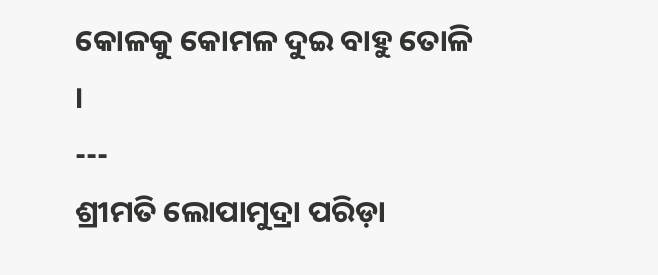କୋଳକୁ କୋମଳ ଦୁଇ ବାହୁ ତୋଳି ।
---
ଶ୍ରୀମତି ଲୋପାମୁଦ୍ରା ପରିଡ଼ା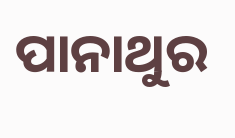ପାନାଥୁର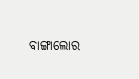ବାଙ୍ଗାଲୋର